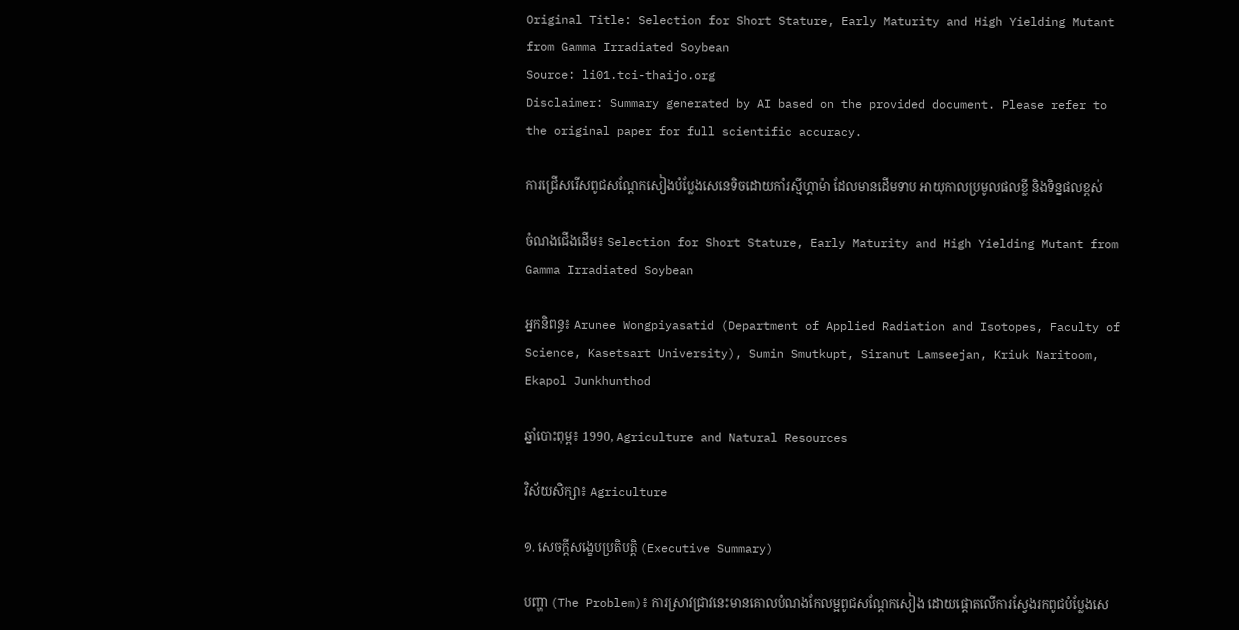Original Title: Selection for Short Stature, Early Maturity and High Yielding Mutant from Gamma Irradiated Soybean
Source: li01.tci-thaijo.org
Disclaimer: Summary generated by AI based on the provided document. Please refer to the original paper for full scientific accuracy.

ការជ្រើសរើសពូជសណ្តែកសៀងបំប្លែងសេនេទិចដោយកាំរស្មីហ្គាម៉ា ដែលមានដើមទាប អាយុកាលប្រមូលផលខ្លី និងទិន្នផលខ្ពស់

ចំណងជើងដើម៖ Selection for Short Stature, Early Maturity and High Yielding Mutant from Gamma Irradiated Soybean

អ្នកនិពន្ធ៖ Arunee Wongpiyasatid (Department of Applied Radiation and Isotopes, Faculty of Science, Kasetsart University), Sumin Smutkupt, Siranut Lamseejan, Kriuk Naritoom, Ekapol Junkhunthod

ឆ្នាំបោះពុម្ព៖ 1990, Agriculture and Natural Resources

វិស័យសិក្សា៖ Agriculture

១. សេចក្តីសង្ខេបប្រតិបត្តិ (Executive Summary)

បញ្ហា (The Problem)៖ ការស្រាវជ្រាវនេះមានគោលបំណងកែលម្អពូជសណ្តែកសៀង ដោយផ្តោតលើការស្វែងរកពូជបំប្លែងសេ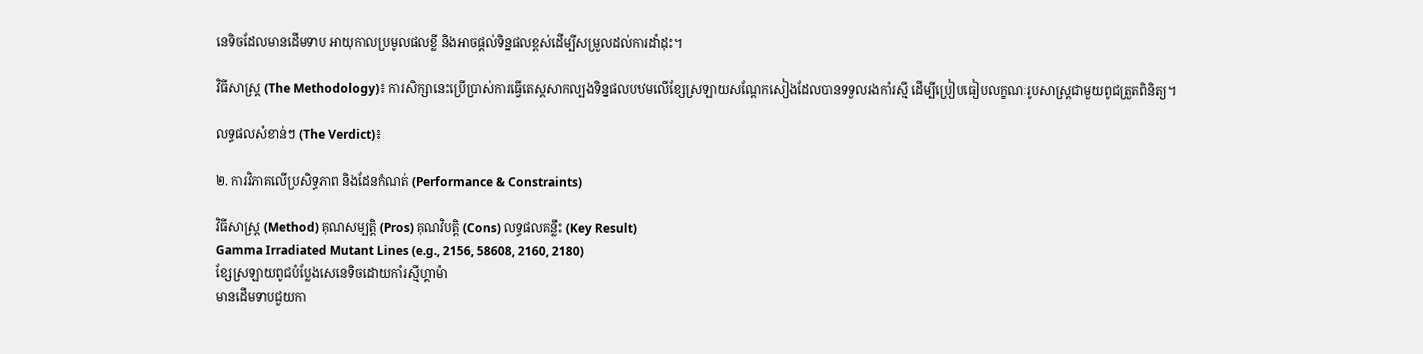នេទិចដែលមានដើមទាប អាយុកាលប្រមូលផលខ្លី និងអាចផ្តល់ទិន្នផលខ្ពស់ដើម្បីសម្រួលដល់ការដាំដុះ។

វិធីសាស្ត្រ (The Methodology)៖ ការសិក្សានេះប្រើប្រាស់ការធ្វើតេស្តសាកល្បងទិន្នផលបឋមលើខ្សែស្រឡាយសណ្តែកសៀងដែលបានទទួលរងកាំរស្មី ដើម្បីប្រៀបធៀបលក្ខណៈរូបសាស្ត្រជាមួយពូជត្រួតពិនិត្យ។

លទ្ធផលសំខាន់ៗ (The Verdict)៖

២. ការវិភាគលើប្រសិទ្ធភាព និងដែនកំណត់ (Performance & Constraints)

វិធីសាស្ត្រ (Method) គុណសម្បត្តិ (Pros) គុណវិបត្តិ (Cons) លទ្ធផលគន្លឹះ (Key Result)
Gamma Irradiated Mutant Lines (e.g., 2156, 58608, 2160, 2180)
ខ្សែស្រឡាយពូជបំប្លែងសេនេទិចដោយកាំរស្មីហ្គាម៉ា
មានដើមទាបជួយកា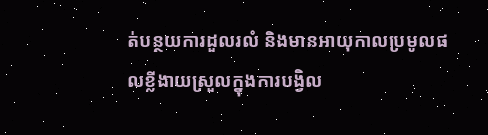ត់បន្ថយការដួលរលំ និងមានអាយុកាលប្រមូលផលខ្លីងាយស្រួលក្នុងការបង្វិល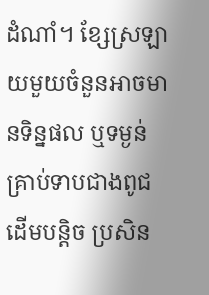ដំណាំ។ ខ្សែស្រឡាយមួយចំនួនអាចមានទិន្នផល ឬទម្ងន់គ្រាប់ទាបជាងពូជដើមបន្តិច ប្រសិន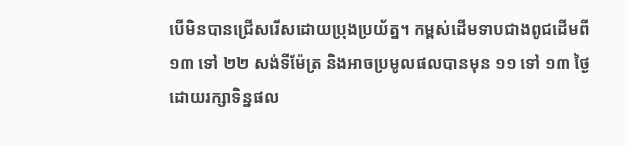បើមិនបានជ្រើសរើសដោយប្រុងប្រយ័ត្ន។ កម្ពស់ដើមទាបជាងពូជដើមពី ១៣ ទៅ ២២ សង់ទីម៉ែត្រ និងអាចប្រមូលផលបានមុន ១១ ទៅ ១៣ ថ្ងៃ ដោយរក្សាទិន្នផល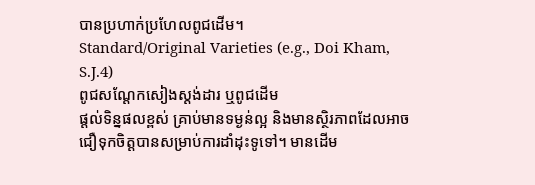បានប្រហាក់ប្រហែលពូជដើម។
Standard/Original Varieties (e.g., Doi Kham, S.J.4)
ពូជសណ្តែកសៀងស្តង់ដារ ឬពូជដើម
ផ្តល់ទិន្នផលខ្ពស់ គ្រាប់មានទម្ងន់ល្អ និងមានស្ថិរភាពដែលអាចជឿទុកចិត្តបានសម្រាប់ការដាំដុះទូទៅ។ មានដើម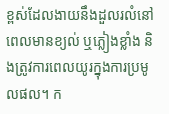ខ្ពស់ដែលងាយនឹងដួលរលំនៅពេលមានខ្យល់ ឬភ្លៀងខ្លាំង និងត្រូវការពេលយូរក្នុងការប្រមូលផល។ ក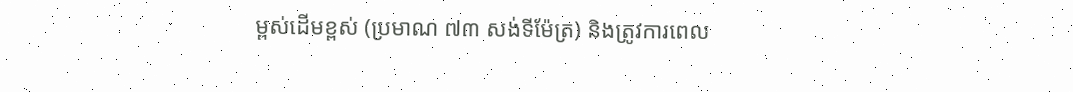ម្ពស់ដើមខ្ពស់ (ប្រមាណ ៧៣ សង់ទីម៉ែត្រ) និងត្រូវការពេល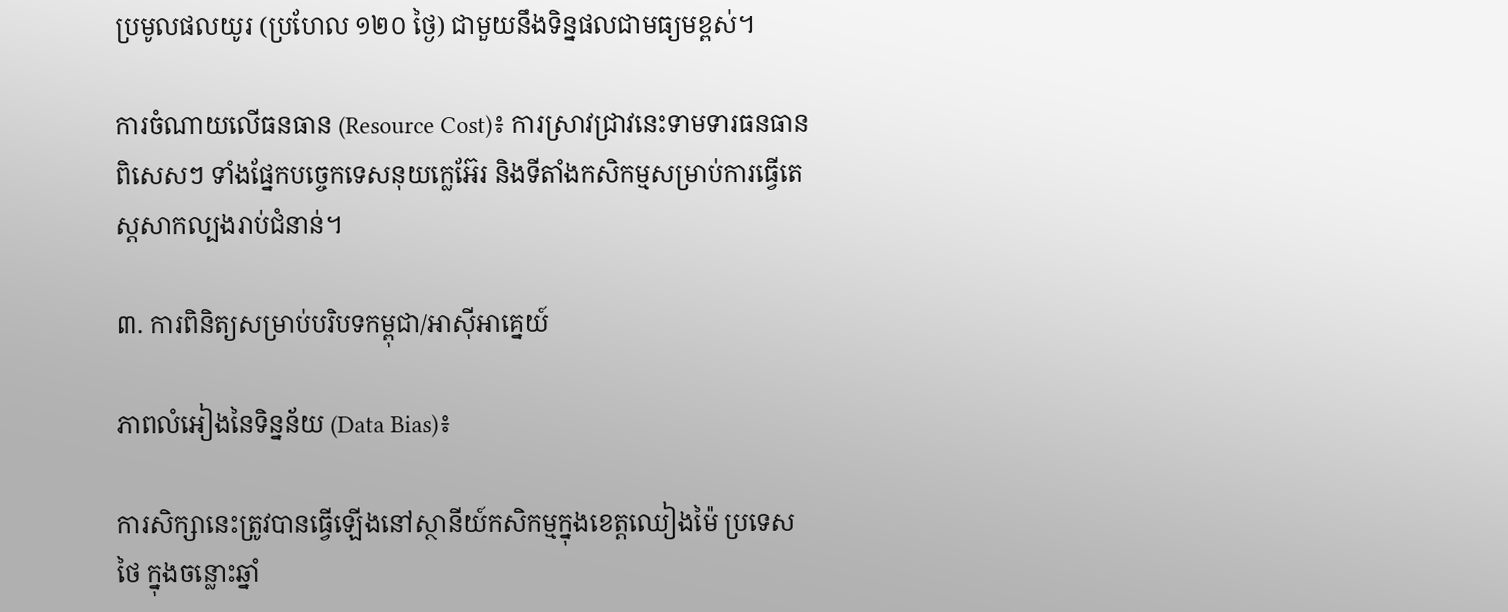ប្រមូលផលយូរ (ប្រហែល ១២០ ថ្ងៃ) ជាមួយនឹងទិន្នផលជាមធ្យមខ្ពស់។

ការចំណាយលើធនធាន (Resource Cost)៖ ការស្រាវជ្រាវនេះទាមទារធនធានពិសេសៗ ទាំងផ្នែកបច្ចេកទេសនុយក្លេអ៊ែរ និងទីតាំងកសិកម្មសម្រាប់ការធ្វើតេស្តសាកល្បងរាប់ជំនាន់។

៣. ការពិនិត្យសម្រាប់បរិបទកម្ពុជា/អាស៊ីអាគ្នេយ៍

ភាពលំអៀងនៃទិន្នន័យ (Data Bias)៖

ការសិក្សានេះត្រូវបានធ្វើឡើងនៅស្ថានីយ៍កសិកម្មក្នុងខេត្តឈៀងម៉ៃ ប្រទេសថៃ ក្នុងចន្លោះឆ្នាំ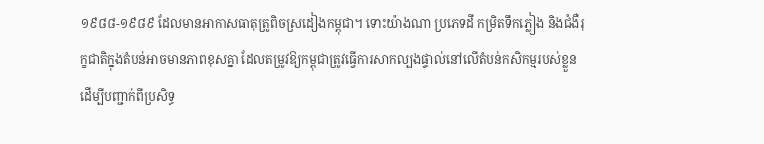១៩៨៨-១៩៨៩ ដែលមានអាកាសធាតុត្រូពិចស្រដៀងកម្ពុជា។ ទោះយ៉ាងណា ប្រភេទដី កម្រិតទឹកភ្លៀង និងជំងឺរុក្ខជាតិក្នុងតំបន់អាចមានភាពខុសគ្នា ដែលតម្រូវឱ្យកម្ពុជាត្រូវធ្វើការសាកល្បងផ្ទាល់នៅលើតំបន់កសិកម្មរបស់ខ្លួនដើម្បីបញ្ជាក់ពីប្រសិទ្ធ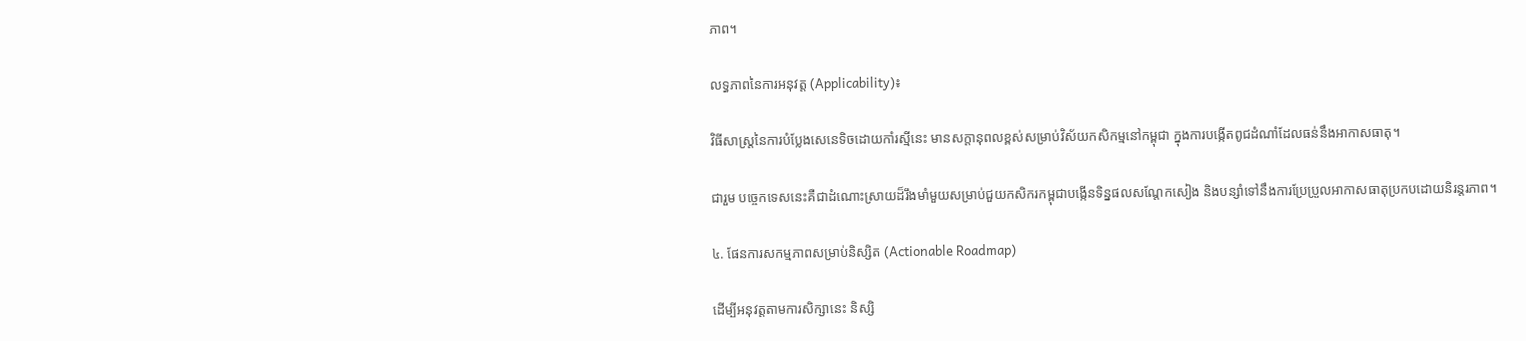ភាព។

លទ្ធភាពនៃការអនុវត្ត (Applicability)៖

វិធីសាស្ត្រនៃការបំប្លែងសេនេទិចដោយកាំរស្មីនេះ មានសក្តានុពលខ្ពស់សម្រាប់វិស័យកសិកម្មនៅកម្ពុជា ក្នុងការបង្កើតពូជដំណាំដែលធន់នឹងអាកាសធាតុ។

ជារួម បច្ចេកទេសនេះគឺជាដំណោះស្រាយដ៏រឹងមាំមួយសម្រាប់ជួយកសិករកម្ពុជាបង្កើនទិន្នផលសណ្តែកសៀង និងបន្សាំទៅនឹងការប្រែប្រួលអាកាសធាតុប្រកបដោយនិរន្តរភាព។

៤. ផែនការសកម្មភាពសម្រាប់និស្សិត (Actionable Roadmap)

ដើម្បីអនុវត្តតាមការសិក្សានេះ និស្សិ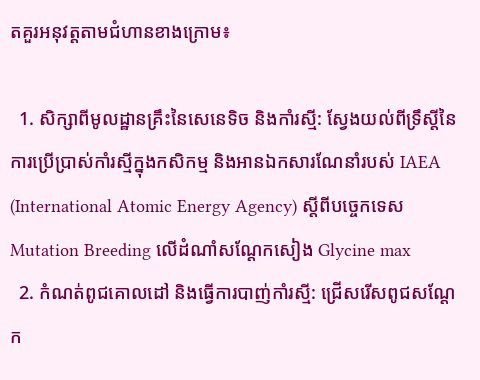តគួរអនុវត្តតាមជំហានខាងក្រោម៖

  1. សិក្សាពីមូលដ្ឋានគ្រឹះនៃសេនេទិច និងកាំរស្មី: ស្វែងយល់ពីទ្រឹស្តីនៃការប្រើប្រាស់កាំរស្មីក្នុងកសិកម្ម និងអានឯកសារណែនាំរបស់ IAEA (International Atomic Energy Agency) ស្តីពីបច្ចេកទេស Mutation Breeding លើដំណាំសណ្តែកសៀង Glycine max
  2. កំណត់ពូជគោលដៅ និងធ្វើការបាញ់កាំរស្មី: ជ្រើសរើសពូជសណ្តែក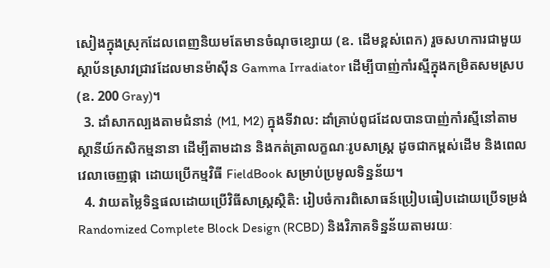សៀងក្នុងស្រុកដែលពេញនិយមតែមានចំណុចខ្សោយ (ឧ. ដើមខ្ពស់ពេក) រួចសហការជាមួយស្ថាប័នស្រាវជ្រាវដែលមានម៉ាស៊ីន Gamma Irradiator ដើម្បីបាញ់កាំរស្មីក្នុងកម្រិតសមស្រប (ឧ. 200 Gray)។
  3. ដាំសាកល្បងតាមជំនាន់ (M1, M2) ក្នុងទីវាល: ដាំគ្រាប់ពូជដែលបានបាញ់កាំរស្មីនៅតាមស្ថានីយ៍កសិកម្មនានា ដើម្បីតាមដាន និងកត់ត្រាលក្ខណៈរូបសាស្ត្រ ដូចជាកម្ពស់ដើម និងពេលវេលាចេញផ្កា ដោយប្រើកម្មវិធី FieldBook សម្រាប់ប្រមូលទិន្នន័យ។
  4. វាយតម្លៃទិន្នផលដោយប្រើវិធីសាស្ត្រស្ថិតិ: រៀបចំការពិសោធន៍ប្រៀបធៀបដោយប្រើទម្រង់ Randomized Complete Block Design (RCBD) និងវិភាគទិន្នន័យតាមរយៈ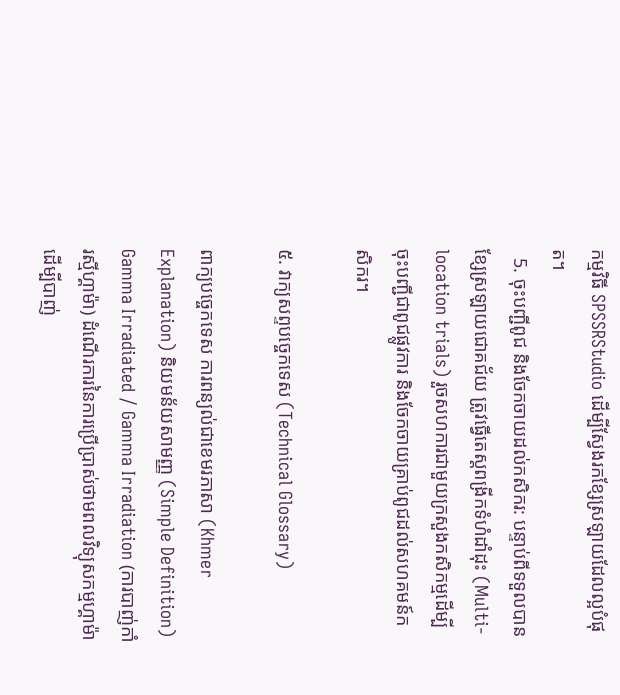កម្មវិធី SPSSRStudio ដើម្បីស្វែងរកខ្សែស្រឡាយដែលល្អបំផុត។
  5. ចុះបញ្ជីពូជ និងចែកចាយដល់កសិករ: បន្ទាប់ពីទទួលបានខ្សែស្រឡាយជោគជ័យ ត្រូវធ្វើតេស្តពង្រីកទំហំដាំដុះ (Multi-location trials) រួចសហការជាមួយក្រសួងកសិកម្មដើម្បីចុះបញ្ជីជាពូជផ្លូវការ និងចែកចាយគ្រាប់ពូជដល់សហគមន៍កសិករ។

៥. វាក្យសព្ទបច្ចេកទេស (Technical Glossary)

ពាក្យបច្ចេកទេស ការពន្យល់ជាខេមរភាសា (Khmer Explanation) និយមន័យសាមញ្ញ (Simple Definition)
Gamma Irradiated / Gamma Irradiation (ការបាញ់កាំរស្មីហ្គាម៉ា) ដំណើរការនៃការប្រើប្រាស់ថាមពលវិទ្យុសកម្មហ្គាម៉ា ដើម្បីបាញ់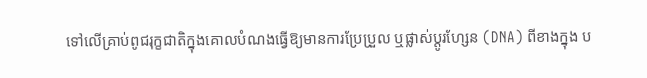ទៅលើគ្រាប់ពូជរុក្ខជាតិក្នុងគោលបំណងធ្វើឱ្យមានការប្រែប្រួល ឬផ្លាស់ប្តូរហ្សែន (DNA) ពីខាងក្នុង ប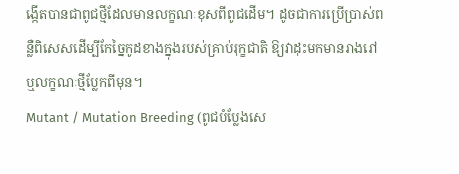ង្កើតបានជាពូជថ្មីដែលមានលក្ខណៈខុសពីពូជដើម។ ដូចជាការប្រើប្រាស់ពន្លឺពិសេសដើម្បីកែច្នៃកូដខាងក្នុងរបស់គ្រាប់រុក្ខជាតិ ឱ្យវាដុះមកមានរាងរៅ ឬលក្ខណៈថ្មីប្លែកពីមុន។
Mutant / Mutation Breeding (ពូជបំប្លែងសេ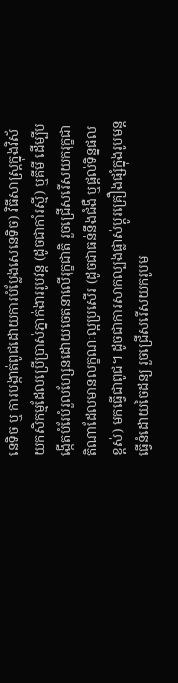នេទិច ឬ ការបង្កាត់ពូជដោយការបំប្លែងសេនេទិច) វិធីសាស្ត្រក្នុងវិស័យកសិកម្មដែលប្រើប្រាស់ភ្នាក់ងាររូបវន្ត (ដូចជាកាំរស្មី) ឬគីមី ដើម្បីបង្កើតបំរែបំរួលហ្សែនដោយចេតនាលើរុក្ខជាតិ រួចជ្រើសរើសយករុក្ខជាតិណាដែលមានលក្ខណៈល្អប្រសើរ (ដូចជាធន់នឹងជំងឺ ឬផ្តល់ទិន្នផលខ្ពស់) មកធ្វើជាពូជ។ ដូចជាការសាកល្បងផ្លាស់ប្តូរគ្រឿងផ្សំក្នុងរូបមន្តធ្វើនំដោយចៃដន្យ រួចជ្រើសរើសយករូបម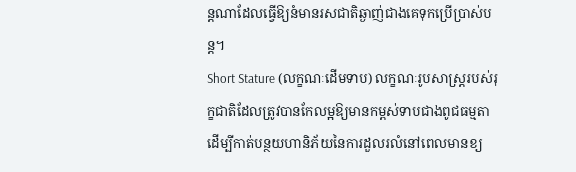ន្តណាដែលធ្វើឱ្យនំមានរសជាតិឆ្ងាញ់ជាងគេទុកប្រើប្រាស់បន្ត។
Short Stature (លក្ខណៈដើមទាប) លក្ខណៈរូបសាស្ត្ររបស់រុក្ខជាតិដែលត្រូវបានកែលម្អឱ្យមានកម្ពស់ទាបជាងពូជធម្មតា ដើម្បីកាត់បន្ថយហានិភ័យនៃការដួលរលំនៅពេលមានខ្យ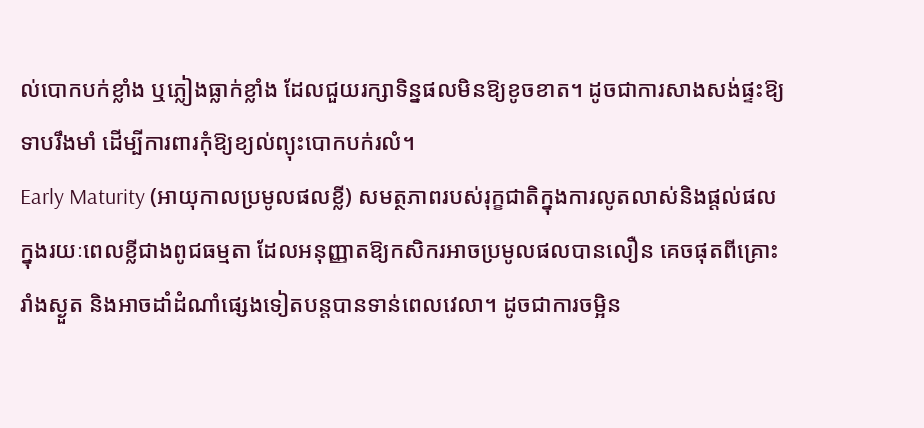ល់បោកបក់ខ្លាំង ឬភ្លៀងធ្លាក់ខ្លាំង ដែលជួយរក្សាទិន្នផលមិនឱ្យខូចខាត។ ដូចជាការសាងសង់ផ្ទះឱ្យទាបរឹងមាំ ដើម្បីការពារកុំឱ្យខ្យល់ព្យុះបោកបក់រលំ។
Early Maturity (អាយុកាលប្រមូលផលខ្លី) សមត្ថភាពរបស់រុក្ខជាតិក្នុងការលូតលាស់និងផ្តល់ផលក្នុងរយៈពេលខ្លីជាងពូជធម្មតា ដែលអនុញ្ញាតឱ្យកសិករអាចប្រមូលផលបានលឿន គេចផុតពីគ្រោះរាំងស្ងួត និងអាចដាំដំណាំផ្សេងទៀតបន្តបានទាន់ពេលវេលា។ ដូចជាការចម្អិន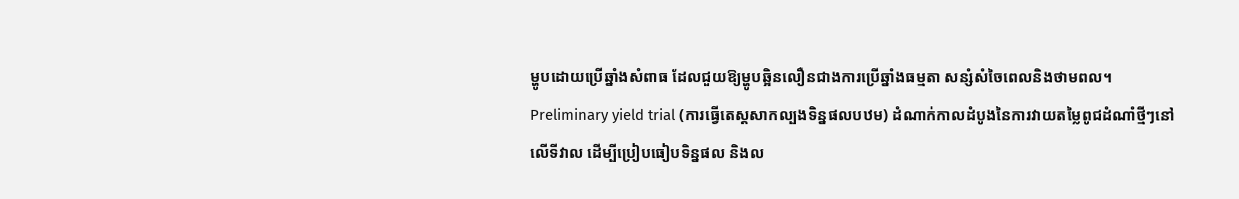ម្ហូបដោយប្រើឆ្នាំងសំពាធ ដែលជួយឱ្យម្ហូបឆ្អិនលឿនជាងការប្រើឆ្នាំងធម្មតា សន្សំសំចៃពេលនិងថាមពល។
Preliminary yield trial (ការធ្វើតេស្តសាកល្បងទិន្នផលបឋម) ដំណាក់កាលដំបូងនៃការវាយតម្លៃពូជដំណាំថ្មីៗនៅលើទីវាល ដើម្បីប្រៀបធៀបទិន្នផល និងល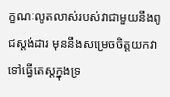ក្ខណៈលូតលាស់របស់វាជាមួយនឹងពូជស្តង់ដារ មុននឹងសម្រេចចិត្តយកវាទៅធ្វើតេស្តក្នុងទ្រ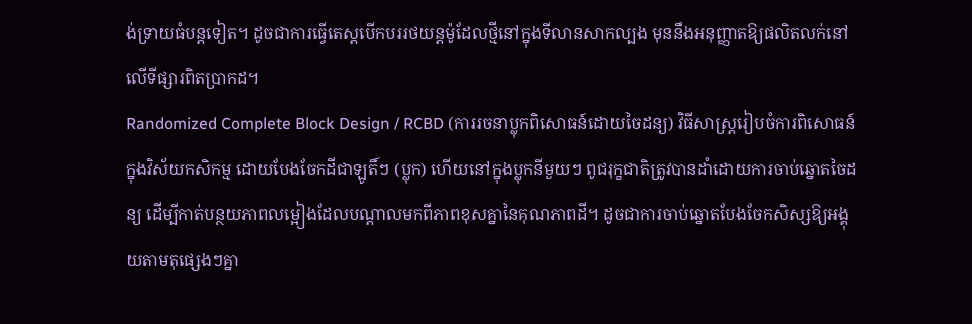ង់ទ្រាយធំបន្តទៀត។ ដូចជាការធ្វើតេស្តបើកបររថយន្តម៉ូដែលថ្មីនៅក្នុងទីលានសាកល្បង មុននឹងអនុញ្ញាតឱ្យផលិតលក់នៅលើទីផ្សារពិតប្រាកដ។
Randomized Complete Block Design / RCBD (ការរចនាប្លុកពិសោធន៍ដោយចៃដន្យ) វិធីសាស្ត្ររៀបចំការពិសោធន៍ក្នុងវិស័យកសិកម្ម ដោយបែងចែកដីជាឡូតិ៍ៗ (ប្លុក) ហើយនៅក្នុងប្លុកនីមួយៗ ពូជរុក្ខជាតិត្រូវបានដាំដោយការចាប់ឆ្នោតចៃដន្យ ដើម្បីកាត់បន្ថយភាពលម្អៀងដែលបណ្តាលមកពីភាពខុសគ្នានៃគុណភាពដី។ ដូចជាការចាប់ឆ្នោតបែងចែកសិស្សឱ្យអង្គុយតាមតុផ្សេងៗគ្នា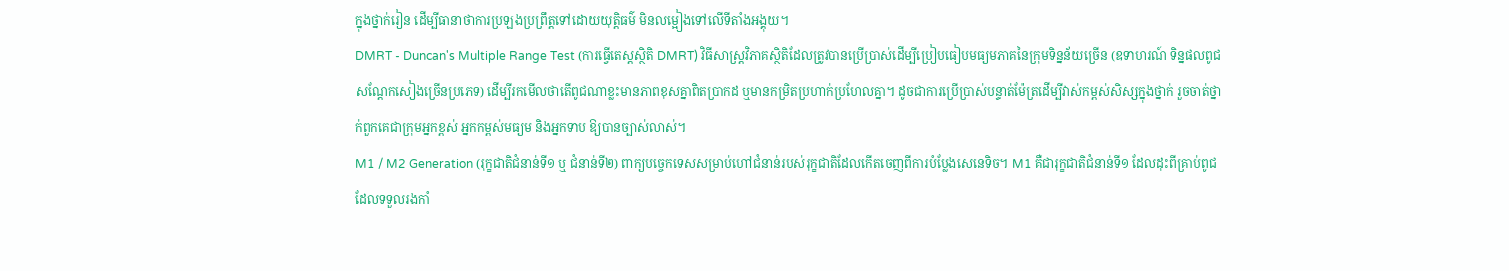ក្នុងថ្នាក់រៀន ដើម្បីធានាថាការប្រឡងប្រព្រឹត្តទៅដោយយុត្តិធម៌ មិនលម្អៀងទៅលើទីតាំងអង្គុយ។
DMRT - Duncan's Multiple Range Test (ការធ្វើតេស្តស្ថិតិ DMRT) វិធីសាស្ត្រវិភាគស្ថិតិដែលត្រូវបានប្រើប្រាស់ដើម្បីប្រៀបធៀបមធ្យមភាគនៃក្រុមទិន្នន័យច្រើន (ឧទាហរណ៍ ទិន្នផលពូជសណ្តែកសៀងច្រើនប្រភេទ) ដើម្បីរកមើលថាតើពូជណាខ្លះមានភាពខុសគ្នាពិតប្រាកដ ឬមានកម្រិតប្រហាក់ប្រហែលគ្នា។ ដូចជាការប្រើប្រាស់បន្ទាត់ម៉ែត្រដើម្បីវាស់កម្ពស់សិស្សក្នុងថ្នាក់ រួចចាត់ថ្នាក់ពួកគេជាក្រុមអ្នកខ្ពស់ អ្នកកម្ពស់មធ្យម និងអ្នកទាប ឱ្យបានច្បាស់លាស់។
M1 / M2 Generation (រុក្ខជាតិជំនាន់ទី១ ឬ ជំនាន់ទី២) ពាក្យបច្ចេកទេសសម្រាប់ហៅជំនាន់របស់រុក្ខជាតិដែលកើតចេញពីការបំប្លែងសេនេទិច។ M1 គឺជារុក្ខជាតិជំនាន់ទី១ ដែលដុះពីគ្រាប់ពូជដែលទទួលរងកាំ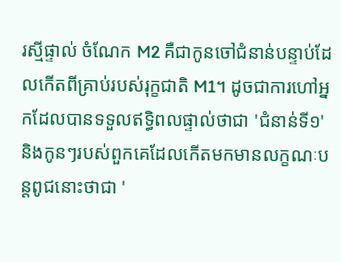រស្មីផ្ទាល់ ចំណែក M2 គឺជាកូនចៅជំនាន់បន្ទាប់ដែលកើតពីគ្រាប់របស់រុក្ខជាតិ M1។ ដូចជាការហៅអ្នកដែលបានទទួលឥទ្ធិពលផ្ទាល់ថាជា 'ជំនាន់ទី១' និងកូនៗរបស់ពួកគេដែលកើតមកមានលក្ខណៈបន្តពូជនោះថាជា '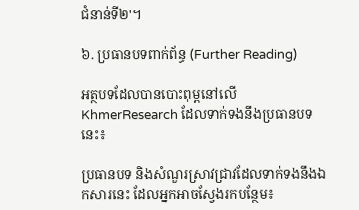ជំនាន់ទី២'។

៦. ប្រធានបទពាក់ព័ន្ធ (Further Reading)

អត្ថបទដែលបានបោះពុម្ពនៅលើ KhmerResearch ដែលទាក់ទងនឹងប្រធានបទនេះ៖

ប្រធានបទ និងសំណួរស្រាវជ្រាវដែលទាក់ទងនឹងឯកសារនេះ ដែលអ្នកអាចស្វែងរកបន្ថែម៖